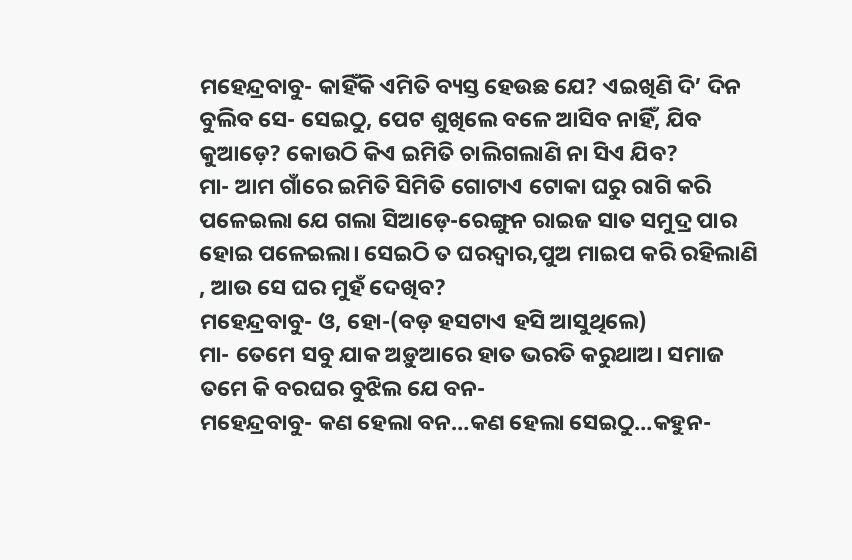ମହେନ୍ଦ୍ରବାବୁ- କାହିଁକି ଏମିତି ବ୍ୟସ୍ତ ହେଉଛ ଯେ? ଏଇଖିଣି ଦି’ ଦିନ ବୁଲିବ ସେ- ସେଇଠୁ, ପେଟ ଶୁଖିଲେ ବଳେ ଆସିବ ନାହିଁ, ଯିବ କୁଆଡ଼େ? କୋଉଠି କିଏ ଇମିତି ଚାଲିଗଲାଣି ନା ସିଏ ଯିବ?
ମା- ଆମ ଗାଁରେ ଇମିତି ସିମିତି ଗୋଟାଏ ଟୋକା ଘରୁ ରାଗି କରି ପଳେଇଲା ଯେ ଗଲା ସିଆଡ଼େ-ରେଙ୍ଗୁନ ରାଇଜ ସାତ ସମୁଦ୍ର ପାର ହୋଇ ପଳେଇଲା। ସେଇଠି ତ ଘରଦ୍ବାର,ପୁଅ ମାଇପ କରି ରହିଲାଣି , ଆଉ ସେ ଘର ମୁହଁ ଦେଖିବ?
ମହେନ୍ଦ୍ରବାବୁ- ଓ, ହୋ-(ବଡ଼ ହସଟାଏ ହସି ଆସୁଥିଲେ)
ମା- ତେମେ ସବୁ ଯାକ ଅଡ଼ୁଆରେ ହାତ ଭରତି କରୁଥାଅ। ସମାଜ ତମେ କି ବରଘର ବୁଝିଲ ଯେ ବନ-
ମହେନ୍ଦ୍ରବାବୁ- କଣ ହେଲା ବନ…କଣ ହେଲା ସେଇଠୁ…କହୁନ-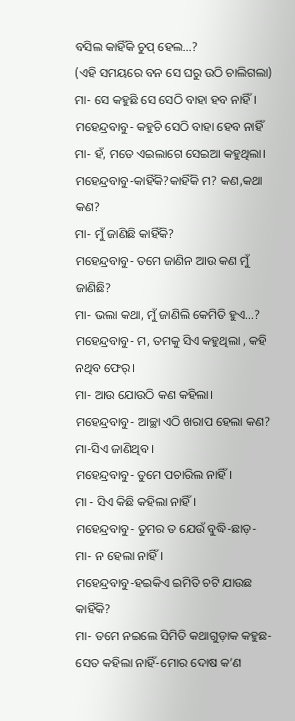ବସିଲ କାହିଁକି ଚୁପ୍ ହେଲ…?
(ଏହି ସମୟରେ ବନ ସେ ଘରୁ ଉଠି ଚାଲିଗଲା)
ମା- ସେ କହୁଛି ସେ ସେଠି ବାହା ହବ ନାହିଁ।
ମହେନ୍ଦ୍ରବାବୁ- କହୁଚି ସେଠି ବାହା ହେବ ନାହିଁ
ମା- ହଁ, ମତେ ଏଇଲାଗେ ସେଇଆ କହୁଥିଲା।
ମହେନ୍ଦ୍ରବାବୁ-କାହିଁକି?କାହିଁକି ମ? କଣ,କଥା କଣ?
ମା- ମୁଁ ଜାଣିଛି କାହିଁକି?
ମହେନ୍ଦ୍ରବାବୁ- ତମେ ଜାଣିନ ଆଉ କଣ ମୁଁ ଜାଣିଛି?
ମା- ଭଲା କଥା, ମୁଁ ଜାଣିଲି କେମିତି ହୁଏ…?
ମହେନ୍ଦ୍ରବାବୁ- ମ, ତମକୁ ସିଏ କହୁଥିଲା , କହି ନଥିବ ଫେର୍।
ମା- ଆଉ ଯୋଉଠି କଣ କହିଲା।
ମହେନ୍ଦ୍ରବାବୁ- ଆଚ୍ଛା ଏଠି ଖରାପ ହେଲା କଣ?
ମା-ସିଏ ଜାଣିଥିବ ।
ମହେନ୍ଦ୍ରବାବୁ- ତୁମେ ପଚାରିଲ ନାହିଁ।
ମା - ସିଏ କିଛି କହିଲା ନାହିଁ।
ମହେନ୍ଦ୍ରବାବୁ- ତୁମର ତ ଯେଉଁ ବୁଦ୍ଧି-ଛାଡ଼-
ମା- ନ ହେଲା ନାହିଁ।
ମହେନ୍ଦ୍ରବାବୁ-ହଇକିଏ ଇମିତି ଚଟି ଯାଉଛ କାହିଁକି?
ମା- ତମେ ନଇଲେ ସିମିତି କଥାଗୁଡ଼ାକ କହୁଛ- ସେତ କହିଲା ନାହିଁ-ମୋର ଦୋଷ କ’ଣ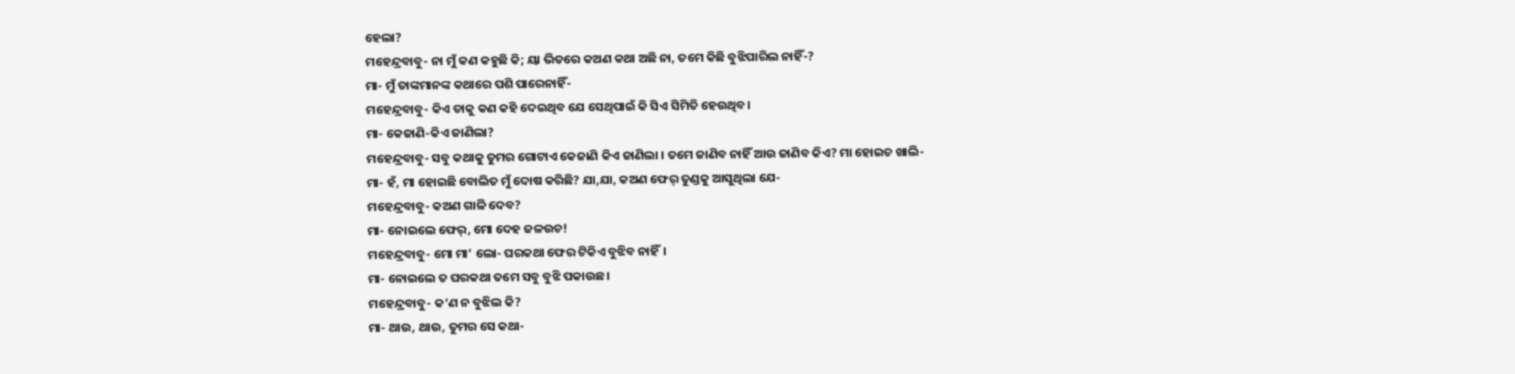ହେଲା?
ମହେନ୍ଦ୍ରବାବୁ- ନା ମୁଁ କଣ କହୁଛି କି; ୟା ଭିତରେ କଅଣ କଥା ଅଛି ନା, ତମେ କିଛି ବୁଝିପାରିଲ ନାହିଁ-?
ମା- ମୁଁ ତାଙ୍କମାନଙ୍କ କଥାରେ ପଶି ପାରେନାହିଁ-
ମହେନ୍ଦ୍ରବାବୁ- କିଏ ତାକୁ କଣ କହି ଦେଇଥିବ ଯେ ସେଥିପାଇଁ କି ସିଏ ସିମିତି ହେଉଥିବ।
ମା- କେଜାଣି-କିଏ ଜାଣିଲା?
ମହେନ୍ଦ୍ରବାବୁ- ସବୁ କଥାକୁ ତୁମର ଗୋଟାଏ କେଜାଣି କିଏ ଜାଣିଲା । ତମେ ଜାଣିବ ନାହିଁ ଆଉ ଜାଣିବ କିଏ? ମା ହୋଇଚ ଖାଲି-
ମା- ହଁ, ମା ହୋଇଛି ବୋଲିତ ମୁଁ ଦୋଷ କରିଛି? ଯା,ଯା, କଅଣ ଫେର୍ ତୁଣ୍ଡକୁ ଆସୁଥିଲା ଯେ-
ମହେନ୍ଦ୍ରବାବୁ- କଅଣ ଗାଳି ଦେବ?
ମା- ନୋଇଲେ ଫେର୍, ମୋ ଦେହ ଜଳଉଚ!
ମହେନ୍ଦ୍ରବାବୁ- ମୋ ମା’ ଲୋ- ଘରକଥା ଫେର ଟିକିଏ ବୁଝିବ ନାହିଁ।
ମା- ନୋଇଲେ ତ ଘରକଥା ତମେ ସବୁ ବୁଝି ପକାଉଛ।
ମହେନ୍ଦ୍ରବାବୁ- କ‘ଣ ନ ବୁଝିଲ କି?
ମା- ଥାଉ, ଥାଉ, ତୁମର ସେ କଥା-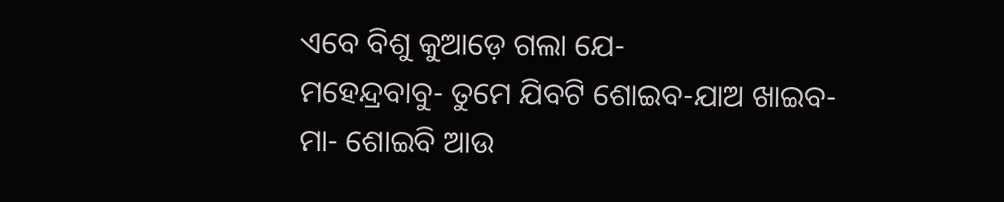ଏବେ ବିଶୁ କୁଆଡ଼େ ଗଲା ଯେ-
ମହେନ୍ଦ୍ରବାବୁ- ତୁମେ ଯିବଟି ଶୋଇବ-ଯାଅ ଖାଇବ-
ମା- ଶୋଇବି ଆଉ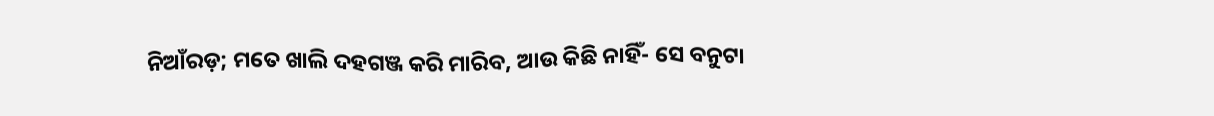ନିଆଁରଡ଼; ମତେ ଖାଲି ଦହଗଞ୍ଜ କରି ମାରିବ, ଆଉ କିଛି ନାହିଁ- ସେ ବନୁଟା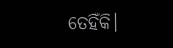ତେହିଁକି।